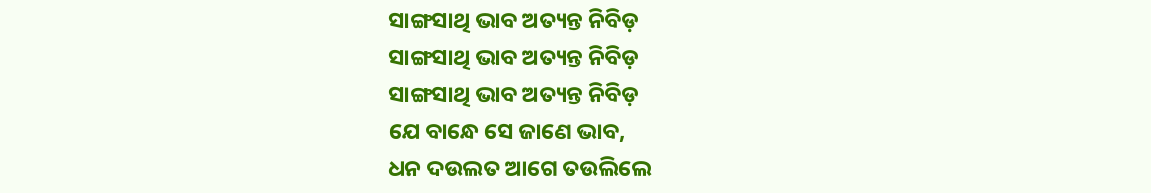ସାଙ୍ଗସାଥି ଭାବ ଅତ୍ୟନ୍ତ ନିବିଡ଼
ସାଙ୍ଗସାଥି ଭାବ ଅତ୍ୟନ୍ତ ନିବିଡ଼
ସାଙ୍ଗସାଥି ଭାବ ଅତ୍ୟନ୍ତ ନିବିଡ଼
ଯେ ବାନ୍ଧେ ସେ ଜାଣେ ଭାବ,
ଧନ ଦଉଲତ ଆଗେ ତଉଲିଲେ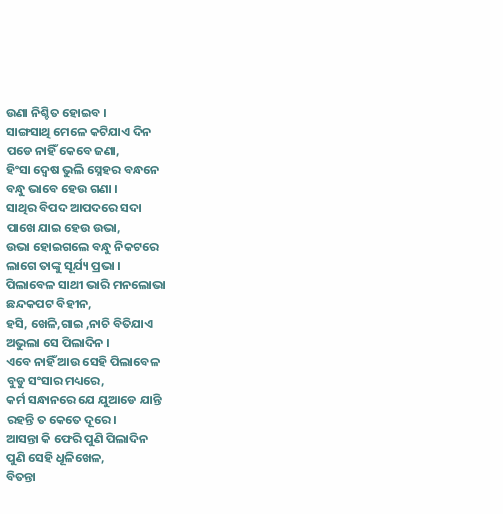ଉଣା ନିଶ୍ଚିତ ହୋଇବ ।
ସାଙ୍ଗସାଥି ମେଳେ କଟିଯାଏ ଦିନ
ପଡେ ନାହିଁ କେବେ ଜଣା,
ହିଂସା ଦ୍ଵେଷ ଭୁଲି ସ୍ନେହର ବନ୍ଧନେ
ବନ୍ଧୁ ଭାବେ ହେଉ ଗଣା ।
ସାଥିର ବିପଦ ଆପଦରେ ସଦା
ପାଖେ ଯାଇ ହେଉ ଉଭା,
ଉଭା ହୋଇଗଲେ ବନ୍ଧୁ ନିକଟରେ
ଲାଗେ ତାଙ୍କୁ ସୂର୍ଯ୍ୟ ପ୍ରଭା ।
ପିଲାବେଳ ସାଥୀ ଭାରି ମନଲୋଭା
ଛନ୍ଦକପଟ ବିହୀନ,
ହସି, ଖେଳି,ଗାଇ ,ନାଚି ବିତିଯାଏ
ଅଭୁଲା ସେ ପିଲାଦିନ ।
ଏବେ ନାହିଁ ଆଉ ସେହି ପିଲାବେଳ
ବୁଡୁ ସଂସାର ମଧ୍ୟରେ,
କର୍ମ ସନ୍ଧାନରେ ଯେ ଯୁଆଡେ ଯାନ୍ତି
ରହନ୍ତି ତ କେତେ ଦୂରେ।
ଆସନ୍ତା କି ଫେରି ପୁଣି ପିଲାଦିନ
ପୁଣି ସେହି ଧୂଳିଖେଳ,
ବିତନ୍ତା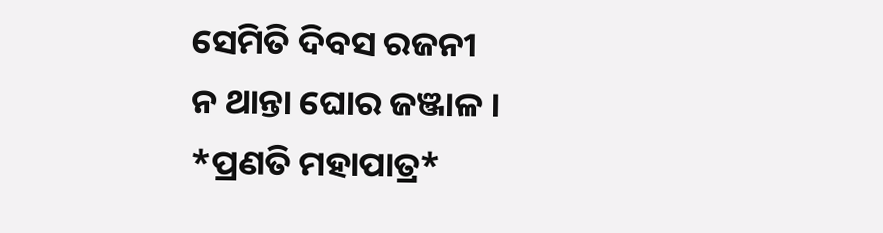ସେମିତି ଦିବସ ରଜନୀ
ନ ଥାନ୍ତା ଘୋର ଜଞ୍ଜାଳ ।
*ପ୍ରଣତି ମହାପାତ୍ର*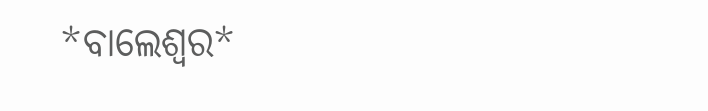*ବାଲେଶ୍ୱର*